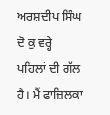ਅਰਸ਼ਦੀਪ ਸਿੰਘ
ਦੋ ਕੁ ਵਰ੍ਹੇ ਪਹਿਲਾਂ ਦੀ ਗੱਲ ਹੈ। ਮੈਂ ਫਾਜ਼ਿਲਕਾ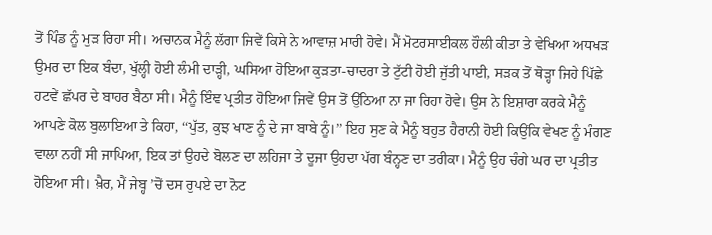ਤੋਂ ਪਿੰਡ ਨੂੰ ਮੁੜ ਰਿਹਾ ਸੀ। ਅਚਾਨਕ ਮੈਨੂੰ ਲੱਗਾ ਜਿਵੇਂ ਕਿਸੇ ਨੇ ਆਵਾਜ਼ ਮਾਰੀ ਹੋਵੇ। ਮੈਂ ਮੋਟਰਸਾਈਕਲ ਹੌਲੀ ਕੀਤਾ ਤੇ ਵੇਖਿਆ ਅਧਖੜ ਉਮਰ ਦਾ ਇਕ ਬੰਦਾ, ਖੁੱਲ੍ਹੀ ਹੋਈ ਲੰਮੀ ਦਾੜ੍ਹੀ, ਘਸਿਆ ਹੋਇਆ ਕੁੜਤਾ-ਚਾਦਰਾ ਤੇ ਟੁੱਟੀ ਹੋਈ ਜੁੱਤੀ ਪਾਈ, ਸੜਕ ਤੋਂ ਥੋੜ੍ਹਾ ਜਿਹੇ ਪਿੱਛੇ ਹਟਵੇਂ ਛੱਪਰ ਦੇ ਬਾਹਰ ਬੈਠਾ ਸੀ। ਮੈਨੂੰ ਇੰਞ ਪ੍ਰਤੀਤ ਹੋਇਆ ਜਿਵੇਂ ਉਸ ਤੋਂ ਉੱਠਿਆ ਨਾ ਜਾ ਰਿਹਾ ਹੋਵੇ। ਉਸ ਨੇ ਇਸ਼ਾਰਾ ਕਰਕੇ ਮੈਨੂੰ ਆਪਣੇ ਕੋਲ ਬੁਲਾਇਆ ਤੇ ਕਿਹਾ, ‘‘ਪੁੱਤ, ਕੁਝ ਖਾਣ ਨੂੰ ਦੇ ਜਾ ਬਾਬੇ ਨੂੰ।’’ ਇਹ ਸੁਣ ਕੇ ਮੈਨੂੰ ਬਹੁਤ ਹੈਰਾਨੀ ਹੋਈ ਕਿਉਂਕਿ ਵੇਖਣ ਨੂੰ ਮੰਗਣ ਵਾਲਾ ਨਹੀਂ ਸੀ ਜਾਪਿਆ, ਇਕ ਤਾਂ ਉਹਦੇ ਬੋਲਣ ਦਾ ਲਹਿਜਾ ਤੇ ਦੂਜਾ ਉਹਦਾ ਪੱਗ ਬੰਨ੍ਹਣ ਦਾ ਤਰੀਕਾ। ਮੈਨੂੰ ਉਹ ਚੰਗੇ ਘਰ ਦਾ ਪ੍ਰਤੀਤ ਹੋਇਆ ਸੀ। ਖ਼ੈਰ, ਮੈਂ ਜੇਬ੍ਹ ’ਚੋਂ ਦਸ ਰੁਪਏ ਦਾ ਨੋਟ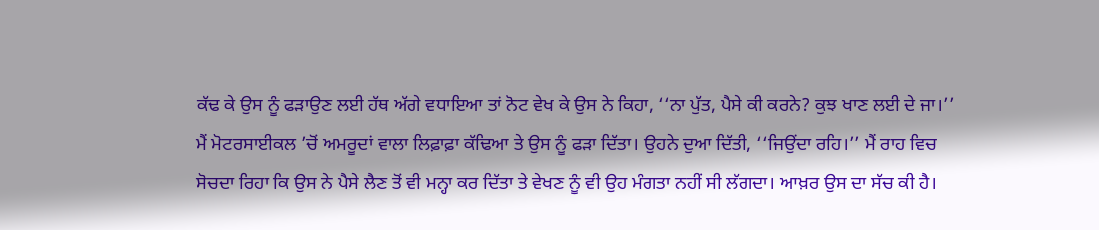ਕੱਢ ਕੇ ਉਸ ਨੂੰ ਫੜਾਉਣ ਲਈ ਹੱਥ ਅੱਗੇ ਵਧਾਇਆ ਤਾਂ ਨੋਟ ਵੇਖ ਕੇ ਉਸ ਨੇ ਕਿਹਾ, ‘‘ਨਾ ਪੁੱਤ, ਪੈਸੇ ਕੀ ਕਰਨੇ? ਕੁਝ ਖਾਣ ਲਈ ਦੇ ਜਾ।’’ ਮੈਂ ਮੋਟਰਸਾਈਕਲ ’ਚੋਂ ਅਮਰੂਦਾਂ ਵਾਲਾ ਲਿਫ਼ਾਫ਼ਾ ਕੱਢਿਆ ਤੇ ਉਸ ਨੂੰ ਫੜਾ ਦਿੱਤਾ। ਉਹਨੇ ਦੁਆ ਦਿੱਤੀ, ‘‘ਜਿਉਂਦਾ ਰਹਿ।’’ ਮੈਂ ਰਾਹ ਵਿਚ ਸੋਚਦਾ ਰਿਹਾ ਕਿ ਉਸ ਨੇ ਪੈਸੇ ਲੈਣ ਤੋਂ ਵੀ ਮਨ੍ਹਾ ਕਰ ਦਿੱਤਾ ਤੇ ਵੇਖਣ ਨੂੰ ਵੀ ਉਹ ਮੰਗਤਾ ਨਹੀਂ ਸੀ ਲੱਗਦਾ। ਆਖ਼ਰ ਉਸ ਦਾ ਸੱਚ ਕੀ ਹੈ।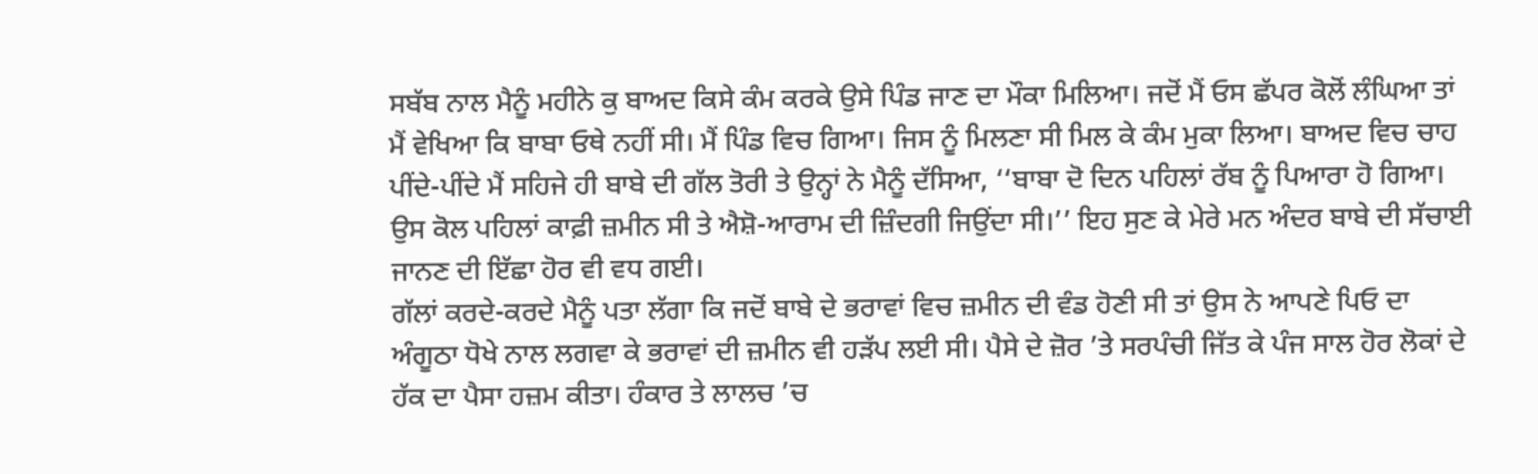ਸਬੱਬ ਨਾਲ ਮੈਨੂੰ ਮਹੀਨੇ ਕੁ ਬਾਅਦ ਕਿਸੇ ਕੰਮ ਕਰਕੇ ਉਸੇ ਪਿੰਡ ਜਾਣ ਦਾ ਮੌਕਾ ਮਿਲਿਆ। ਜਦੋਂ ਮੈਂ ਓਸ ਛੱਪਰ ਕੋਲੋਂ ਲੰਘਿਆ ਤਾਂ ਮੈਂ ਵੇਖਿਆ ਕਿ ਬਾਬਾ ਓਥੇ ਨਹੀਂ ਸੀ। ਮੈਂ ਪਿੰਡ ਵਿਚ ਗਿਆ। ਜਿਸ ਨੂੰ ਮਿਲਣਾ ਸੀ ਮਿਲ ਕੇ ਕੰਮ ਮੁਕਾ ਲਿਆ। ਬਾਅਦ ਵਿਚ ਚਾਹ ਪੀਂਦੇ-ਪੀਂਦੇ ਮੈਂ ਸਹਿਜੇ ਹੀ ਬਾਬੇ ਦੀ ਗੱਲ ਤੋਰੀ ਤੇ ਉਨ੍ਹਾਂ ਨੇ ਮੈਨੂੰ ਦੱਸਿਆ, ‘‘ਬਾਬਾ ਦੋ ਦਿਨ ਪਹਿਲਾਂ ਰੱਬ ਨੂੰ ਪਿਆਰਾ ਹੋ ਗਿਆ। ਉਸ ਕੋਲ ਪਹਿਲਾਂ ਕਾਫ਼ੀ ਜ਼ਮੀਨ ਸੀ ਤੇ ਐਸ਼ੋ-ਆਰਾਮ ਦੀ ਜ਼ਿੰਦਗੀ ਜਿਉਂਦਾ ਸੀ।’’ ਇਹ ਸੁਣ ਕੇ ਮੇਰੇ ਮਨ ਅੰਦਰ ਬਾਬੇ ਦੀ ਸੱਚਾਈ ਜਾਨਣ ਦੀ ਇੱਛਾ ਹੋਰ ਵੀ ਵਧ ਗਈ।
ਗੱਲਾਂ ਕਰਦੇ-ਕਰਦੇ ਮੈਨੂੰ ਪਤਾ ਲੱਗਾ ਕਿ ਜਦੋਂ ਬਾਬੇ ਦੇ ਭਰਾਵਾਂ ਵਿਚ ਜ਼ਮੀਨ ਦੀ ਵੰਡ ਹੋਣੀ ਸੀ ਤਾਂ ਉਸ ਨੇ ਆਪਣੇ ਪਿਓ ਦਾ ਅੰਗੂਠਾ ਧੋਖੇ ਨਾਲ ਲਗਵਾ ਕੇ ਭਰਾਵਾਂ ਦੀ ਜ਼ਮੀਨ ਵੀ ਹੜੱਪ ਲਈ ਸੀ। ਪੈਸੇ ਦੇ ਜ਼ੋਰ ’ਤੇ ਸਰਪੰਚੀ ਜਿੱਤ ਕੇ ਪੰਜ ਸਾਲ ਹੋਰ ਲੋਕਾਂ ਦੇ ਹੱਕ ਦਾ ਪੈਸਾ ਹਜ਼ਮ ਕੀਤਾ। ਹੰਕਾਰ ਤੇ ਲਾਲਚ ’ਚ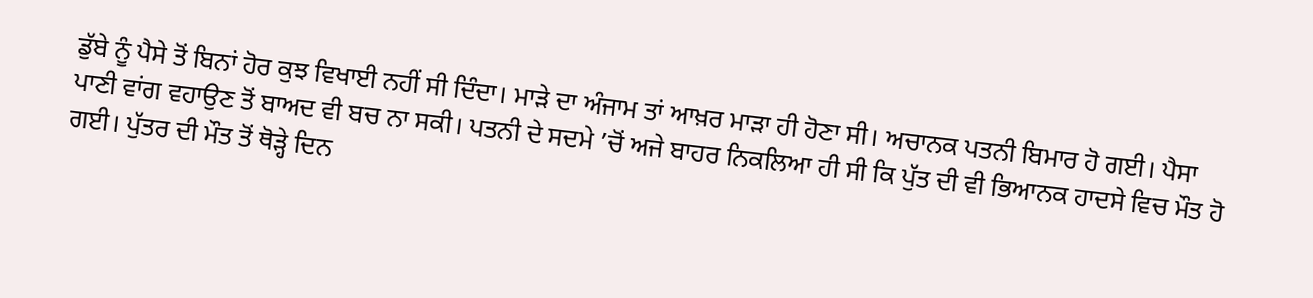ਡੁੱਬੇ ਨੂੰ ਪੈਸੇ ਤੋਂ ਬਿਨਾਂ ਹੋਰ ਕੁਝ ਵਿਖਾਈ ਨਹੀਂ ਸੀ ਦਿੰਦਾ। ਮਾੜੇ ਦਾ ਅੰਜਾਮ ਤਾਂ ਆਖ਼ਰ ਮਾੜਾ ਹੀ ਹੋਣਾ ਸੀ। ਅਚਾਨਕ ਪਤਨੀ ਬਿਮਾਰ ਹੋ ਗਈ। ਪੈਸਾ ਪਾਣੀ ਵਾਂਗ ਵਹਾਉਣ ਤੋਂ ਬਾਅਦ ਵੀ ਬਚ ਨਾ ਸਕੀ। ਪਤਨੀ ਦੇ ਸਦਮੇ ’ਚੋਂ ਅਜੇ ਬਾਹਰ ਨਿਕਲਿਆ ਹੀ ਸੀ ਕਿ ਪੁੱਤ ਦੀ ਵੀ ਭਿਆਨਕ ਹਾਦਸੇ ਵਿਚ ਮੌਤ ਹੋ ਗਈ। ਪੁੱਤਰ ਦੀ ਮੌਤ ਤੋਂ ਥੋੜ੍ਹੇ ਦਿਨ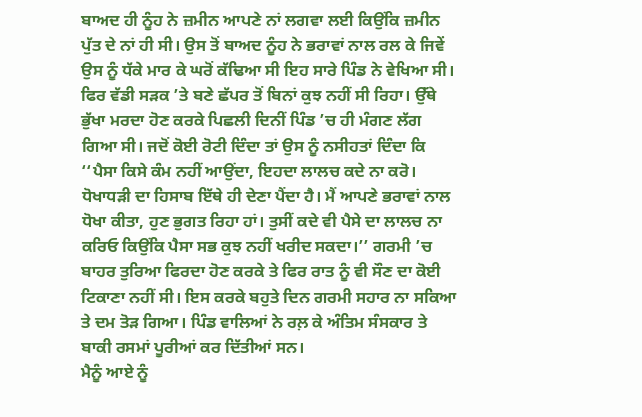ਬਾਅਦ ਹੀ ਨੂੰਹ ਨੇ ਜ਼ਮੀਨ ਆਪਣੇ ਨਾਂ ਲਗਵਾ ਲਈ ਕਿਉਂਕਿ ਜ਼ਮੀਨ ਪੁੱਤ ਦੇ ਨਾਂ ਹੀ ਸੀ। ਉਸ ਤੋਂ ਬਾਅਦ ਨੂੰਹ ਨੇ ਭਰਾਵਾਂ ਨਾਲ ਰਲ ਕੇ ਜਿਵੇਂ ਉਸ ਨੂੰ ਧੱਕੇ ਮਾਰ ਕੇ ਘਰੋਂ ਕੱਢਿਆ ਸੀ ਇਹ ਸਾਰੇ ਪਿੰਡ ਨੇ ਵੇਖਿਆ ਸੀ। ਫਿਰ ਵੱਡੀ ਸੜਕ ’ਤੇ ਬਣੇ ਛੱਪਰ ਤੋਂ ਬਿਨਾਂ ਕੁਝ ਨਹੀਂ ਸੀ ਰਿਹਾ। ਉੱਥੇ ਭੁੱਖਾ ਮਰਦਾ ਹੋਣ ਕਰਕੇ ਪਿਛਲੀ ਦਿਨੀਂ ਪਿੰਡ ’ਚ ਹੀ ਮੰਗਣ ਲੱਗ ਗਿਆ ਸੀ। ਜਦੋਂ ਕੋਈ ਰੋਟੀ ਦਿੰਦਾ ਤਾਂ ਉਸ ਨੂੰ ਨਸੀਹਤਾਂ ਦਿੰਦਾ ਕਿ ‘‘ਪੈਸਾ ਕਿਸੇ ਕੰਮ ਨਹੀਂ ਆਉਂਦਾ, ਇਹਦਾ ਲਾਲਚ ਕਦੇ ਨਾ ਕਰੋ। ਧੋਖਾਧੜੀ ਦਾ ਹਿਸਾਬ ਇੱਥੇ ਹੀ ਦੇਣਾ ਪੈਂਦਾ ਹੈ। ਮੈਂ ਆਪਣੇ ਭਰਾਵਾਂ ਨਾਲ ਧੋਖਾ ਕੀਤਾ, ਹੁਣ ਭੁਗਤ ਰਿਹਾ ਹਾਂ। ਤੁਸੀਂ ਕਦੇ ਵੀ ਪੈਸੇ ਦਾ ਲਾਲਚ ਨਾ ਕਰਿਓ ਕਿਉਂਕਿ ਪੈਸਾ ਸਭ ਕੁਝ ਨਹੀਂ ਖਰੀਦ ਸਕਦਾ।’’ ਗਰਮੀ ’ਚ ਬਾਹਰ ਤੁਰਿਆ ਫਿਰਦਾ ਹੋਣ ਕਰਕੇ ਤੇ ਫਿਰ ਰਾਤ ਨੂੰ ਵੀ ਸੌਣ ਦਾ ਕੋਈ ਟਿਕਾਣਾ ਨਹੀਂ ਸੀ। ਇਸ ਕਰਕੇ ਬਹੁਤੇ ਦਿਨ ਗਰਮੀ ਸਹਾਰ ਨਾ ਸਕਿਆ ਤੇ ਦਮ ਤੋੜ ਗਿਆ। ਪਿੰਡ ਵਾਲਿਆਂ ਨੇ ਰਲ਼ ਕੇ ਅੰਤਿਮ ਸੰਸਕਾਰ ਤੇ ਬਾਕੀ ਰਸਮਾਂ ਪੂਰੀਆਂ ਕਰ ਦਿੱਤੀਆਂ ਸਨ।
ਮੈਨੂੰ ਆਏ ਨੂੰ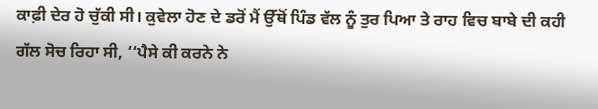ਕਾਫ਼ੀ ਦੇਰ ਹੋ ਚੁੱਕੀ ਸੀ। ਕੁਵੇਲਾ ਹੋਣ ਦੇ ਡਰੋਂ ਮੈਂ ਉੱਥੋਂ ਪਿੰਡ ਵੱਲ ਨੂੰ ਤੁਰ ਪਿਆ ਤੇ ਰਾਹ ਵਿਚ ਬਾਬੇ ਦੀ ਕਹੀ ਗੱਲ ਸੋਚ ਰਿਹਾ ਸੀ, ‘‘ਪੈਸੇ ਕੀ ਕਰਨੇ ਨੇ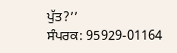ਪੁੱਤ?’’
ਸੰਪਰਕ: 95929-01164